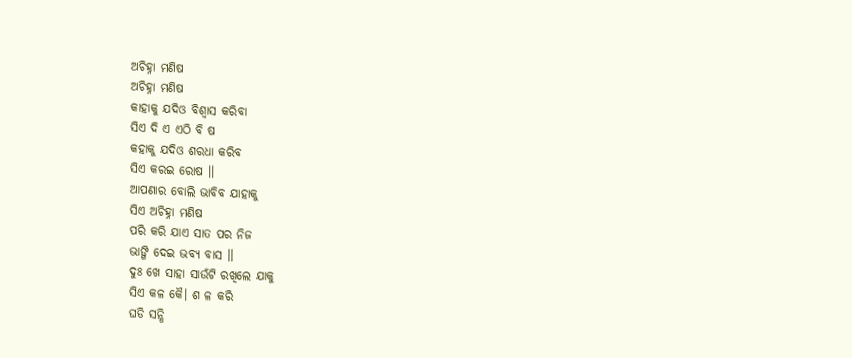ଅଚିହ୍ନା ମଣିଷ
ଅଚିହ୍ନା ମଣିଷ
କାହାକୁ ଯଦିଓ ବିଶ୍ୱାସ କରିବା
ସିଏ ଦି ଏ ଏଠି ବି ଷ
କହାକୁ ଯଦିଓ ଶରଧା କରିବ
ସିଏ କରଇ ରୋଷ ।।
ଆପଣାର ବୋଲି ଭାବିବ ଯାହାକୁ
ସିଏ ଅଚିହ୍ନା ମଣିଷ
ପରି କରି ଯାଏ ସାତ ପର ନିଜ
ଭାଙ୍ଗି ଦେଇ ଭବ୍ୟ ବାସ ।।
ଦୁଃ ଖେ ସାହା ସାଉଁଟି ରଖିଲେ ଯାକୁ
ସିଏ କଳ କୈ। ଶ ଳ କରି
ଘଡି ସନ୍ଧି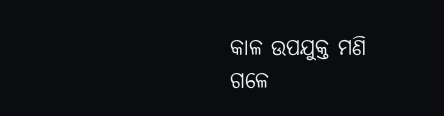କାଳ ଉପଯୁକ୍ତ ମଣି
ଗଳେ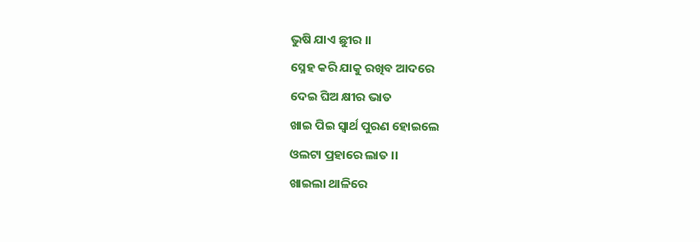ଭୁଷି ଯାଏ ଛୁୀର ।।
ସ୍ନେହ କରି ଯାକୁ ରଖିବ ଆଦରେ
ଦେଇ ଘିଅ କ୍ଷୀର ଭାତ
ଖାଇ ପିଇ ସ୍ଵାର୍ଥ ପୁରଣ ହୋଇଲେ
ଓଲଟା ପ୍ରହାରେ ଲାତ ।।
ଖାଇଲା ଥାଳିରେ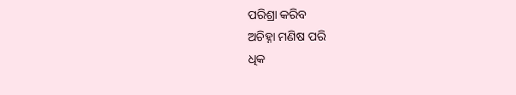ପରିଶ୍ରା କରିବ
ଅଚିହ୍ନା ମଣିଷ ପରି
ଧିକ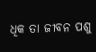ଧିକ ତା ଜୀବନ ପଶୁ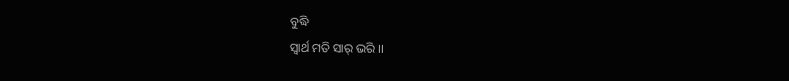ବୁଦ୍ଧି
ସ୍ଵାର୍ଥ ମତି ସାର୍ ଭରି ।।